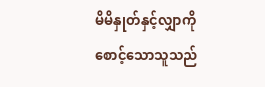မိမိနှုတ်နှင့်လျှာကို စောင့်သောသူသည်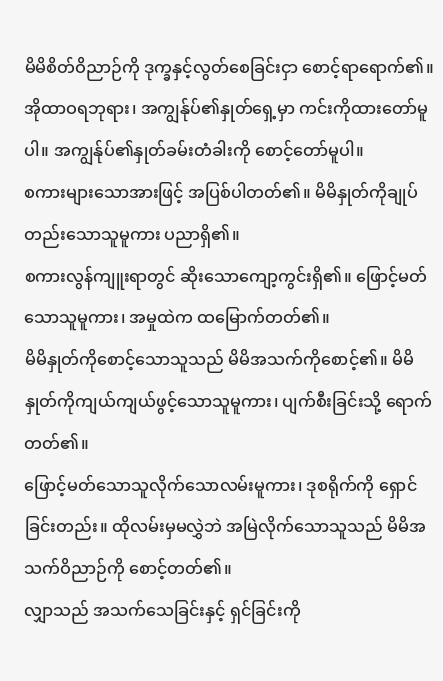မိမိစိတ်ဝိညာဉ်ကို ဒုက္ခနှင့်လွတ်စေခြင်းငှာ စောင့်ရာရောက်၏။
အိုထာဝရဘုရား၊ အကျွန်ုပ်၏နှုတ်ရှေ့မှာ ကင်းကိုထားတော်မူပါ။ အကျွန်ုပ်၏နှုတ်ခမ်းတံခါးကို စောင့်တော်မူပါ။
စကားများသောအားဖြင့် အပြစ်ပါတတ်၏။ မိမိနှုတ်ကိုချုပ်တည်းသောသူမူကား ပညာရှိ၏။
စကားလွန်ကျူးရာတွင် ဆိုးသောကျော့ကွင်းရှိ၏။ ဖြောင့်မတ်သောသူမူကား၊ အမှုထဲက ထမြောက်တတ်၏။
မိမိနှုတ်ကိုစောင့်သောသူသည် မိမိအသက်ကိုစောင့်၏။ မိမိနှုတ်ကိုကျယ်ကျယ်ဖွင့်သောသူမူကား၊ ပျက်စီးခြင်းသို့ ရောက်တတ်၏။
ဖြောင့်မတ်သောသူလိုက်သောလမ်းမူကား၊ ဒုစရိုက်ကို ရှောင်ခြင်းတည်း။ ထိုလမ်းမှမလွှဲဘဲ အမြဲလိုက်သောသူသည် မိမိအသက်ဝိညာဉ်ကို စောင့်တတ်၏။
လျှာသည် အသက်သေခြင်းနှင့် ရှင်ခြင်းကို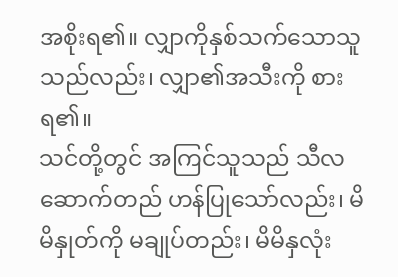အစိုးရ၏။ လျှာကိုနှစ်သက်သောသူသည်လည်း၊ လျှာ၏အသီးကို စားရ၏။
သင်တို့တွင် အကြင်သူသည် သီလဆောက်တည် ဟန်ပြုသော်လည်း၊ မိမိနှုတ်ကို မချုပ်တည်း၊ မိမိနှလုံး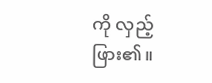ကို လှည့်ဖြား၏။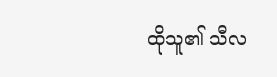ထိုသူ၏ သီလ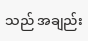သည် အချည်း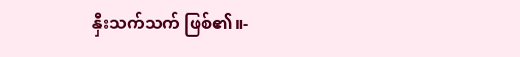နှီးသက်သက် ဖြစ်၏။-